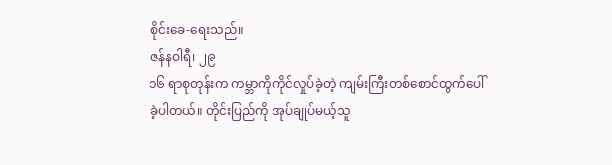စိုင်းခေ-ရေးသည်။
ဇန်နဝါရီ၊ ၂၉
၁၆ ရာစုတုန်းက ကမ္ဘာကိုကိုင်လှုပ်ခဲ့တဲ့ ကျမ်းကြီးတစ်စောင်ထွက်ပေါ်ခဲ့ပါတယ်။ တိုင်းပြည်ကို အုပ်ချုပ်မယ့်သူ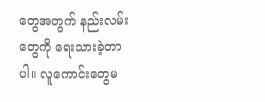တွေအတွက် နည်းလမ်းတွေကို ရေးသားခဲ့တာပါ။ လူကောင်းတွေမ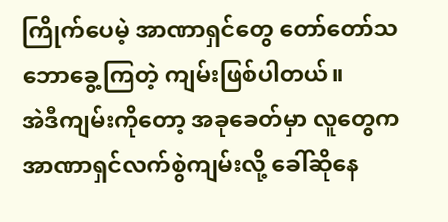ကြိုက်ပေမဲ့ အာဏာရှင်တွေ တော်တော်သဘောခွေ့ကြတဲ့ ကျမ်းဖြစ်ပါတယ်။
အဲဒီကျမ်းကိုတော့ အခုခေတ်မှာ လူတွေက အာဏာရှင်လက်စွဲကျမ်းလို့ ခေါ်ဆိုနေ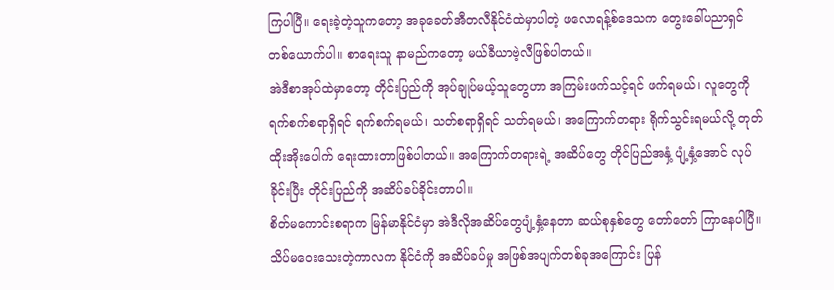ကြပါပြီ။ ရေးခဲ့တဲ့သူကတော့ အခုခေတ်အီတလီနိုင်ငံထဲမှာပါတဲ့ ဖလောရန့်စ်ဒေသက တွေးခေါ်ပညာရှင် တစ်ယောက်ပါ။ စာရေးသူ နာမည်ကတော့ မယ်ခီယာဗဲ့လီဖြစ်ပါတယ်။
အဲဒီစာအုပ်ထဲမှာတော့ တိုင်းပြည်ကို အုပ်ချုပ်မယ့်သူတွေဟာ အကြမ်းဖက်သင့်ရင် ဖက်ရမယ်၊ လူတွေကို ရက်စက်စရာရှိရင် ရက်စက်ရမယ်၊ သတ်စရာရှိရင် သတ်ရမယ်၊ အကြောက်တရား ရိုက်သွင်းရမယ်လို့ တုတ်ထိုးအိုးပေါက် ရေးထားတာဖြစ်ပါတယ်။ အကြောက်တရားရဲ့ အဆိပ်တွေ တိုင်ပြည်အနှံ့ ပျံ့နှံ့အောင် လုပ်ခိုင်းပြီး တိုင်းပြည်ကို အဆိပ်ခပ်ခိုင်းတာပါ။
စိတ်မကောင်းစရာက မြန်မာနိုင်ငံမှာ အဲဒီလိုအဆိပ်တွေပျံ့နှံ့နေတာ ဆယ်စုနှစ်တွေ တော်တော် ကြာနေပါပြီ။ သိပ်မဝေးသေးတဲ့ကာလက နိုင်ငံကို အဆိပ်ခပ်မှု အဖြစ်အပျက်တစ်ခုအကြောင်း ပြန်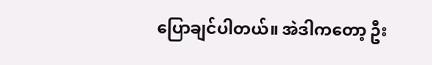ပြောချင်ပါတယ်။ အဲဒါကတော့ ဦး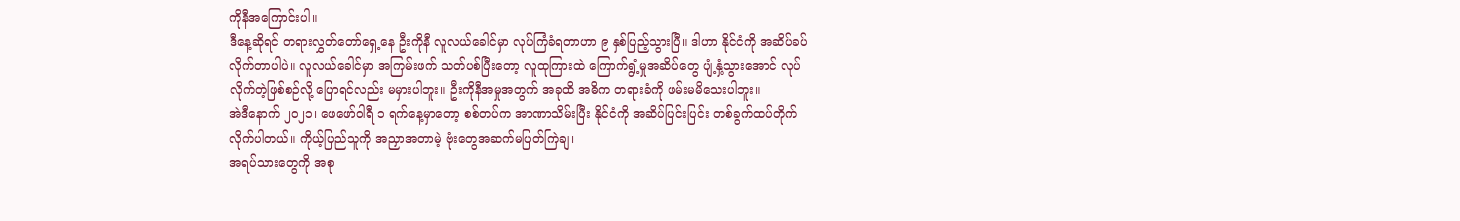ကိုနီအကြောင်းပါ။
ဒီနေ့ဆိုရင် တရားလွှတ်တော်ရှေ့နေ ဦးကိုနီ လူလယ်ခေါင်မှာ လုပ်ကြံခံရတာဟာ ၉ နှစ်ပြည့်သွားပြီ။ ဒါဟာ နိုင်ငံကို အဆိပ်ခပ်လိုက်တာပါပဲ။ လူလယ်ခေါင်မှာ အကြမ်းဖက် သတ်ပစ်ပြီးတော့ လူထုကြားထဲ ကြောက်ရွံ့မှုအဆိပ်တွေ ပျံ့နှံ့သွားအောင် လုပ်လိုက်တဲ့ဖြစ်စဉ်လို့ ပြောရင်လည်း မမှားပါဘူး။ ဦးကိုနီအမှုအတွက် အခုထိ အဓိက တရားခံကို ဖမ်းမမိသေးပါဘူး။
အဲဒီနောက် ၂၀၂၁၊ ဖေဖော်ဝါရီ ၁ ရက်နေ့မှာတော့ စစ်တပ်က အာဏာသိမ်းပြီး နိုင်ငံကို အဆိပ်ပြင်းပြင်း တစ်ခွက်ထပ်တိုက်လိုက်ပါတယ်။ ကိုယ့်ပြည်သူကို အညှာအတာမဲ့ ဗုံးတွေအဆက်မပြတ်ကြဲချ၊
အရပ်သားတွေကို အစု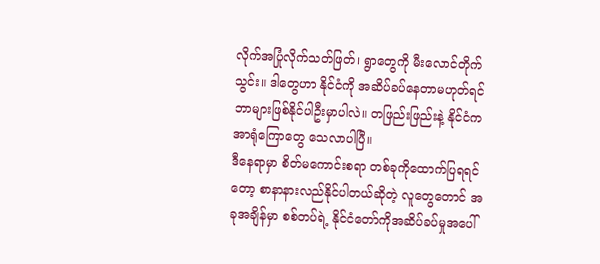လိုက်အပြုံလိုက်သတ်ဖြတ်၊ ရွာတွေကို မီးလောင်တိုက်သွင်း။ ဒါတွေဟာ နိုင်ငံကို အဆိပ်ခပ်နေတာမဟုတ်ရင် ဘာများဖြစ်နိုင်ပါဦးမှာပါလဲ။ တဖြည်းဖြည်းနဲ့ နိုင်ငံက အာရုံကြောတွေ သေလာပါပြီ။
ဒီနေရာမှာ စိတ်မကောင်းစရာ တစ်ခုကိုထောက်ပြရရင်တော့ စာနာနားလည်နိုင်ပါတယ်ဆိုတဲ့ လူတွေတောင် အခုအချိန်မှာ စစ်တပ်ရဲ့ နိုင်ငံတော်ကိုအဆိပ်ခပ်မှုအပေါ်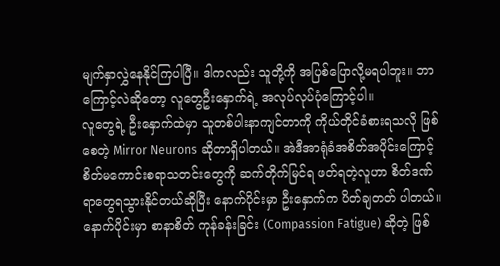မျက်နှာလွှဲနေနိုင်ကြပါပြီ။ ဒါကလည်း သူတို့ကို အပြစ်ပြောလို့မရပါဘူး။ ဘာကြောင့်လဲဆိုတော့ လူတွေဦးနှောက်ရဲ့ အလုပ်လုပ်ပုံကြောင့်ပါ။
လူတွေရဲ့ ဦးနှောက်ထဲမှာ သူတစ်ပါးနာကျင်တာကို ကိုယ်တိုင်ခံစားရသလို ဖြစ်စေတဲ့ Mirror Neurons ဆိုတာရှိပါတယ်။ အဲဒီအာရုံခံအစိတ်အပိုင်းကြောင့် စိတ်မကောင်းစရာသတင်းတွေကို ဆက်တိုက်မြင်ရ ဖတ်ရတဲ့လူဟာ စိတ်ဒဏ်ရာတွေရသွားနိုင်တယ်ဆိုပြီး နောက်ပိုင်းမှာ ဦးနှောက်က ပိတ်ချတတ် ပါတယ်။
နောက်ပိုင်းမှာ စာနာစိတ် ကုန်ခန်းခြင်း (Compassion Fatigue) ဆိုတဲ့ ဖြစ်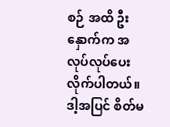စဉ် အထိ ဦးနှောက်က အလုပ်လုပ်ပေးလိုက်ပါတယ်။ ဒါ့အပြင် စိတ်မ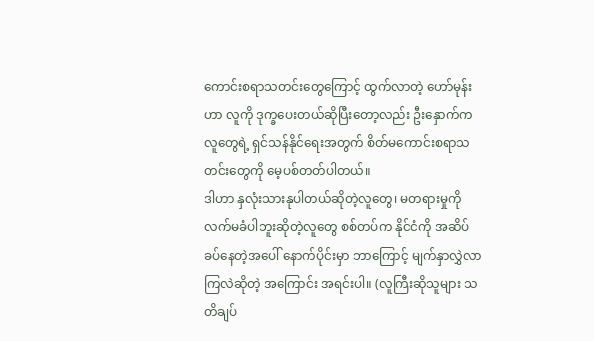ကောင်းစရာသတင်းတွေကြောင့် ထွက်လာတဲ့ ဟော်မုန်းဟာ လူကို ဒုက္ခပေးတယ်ဆိုပြီးတော့လည်း ဦးနှောက်က လူတွေရဲ့ ရှင်သန်နိုင်ရေးအတွက် စိတ်မကောင်းစရာသတင်းတွေကို မေ့ပစ်တတ်ပါတယ်။
ဒါဟာ နှလုံးသားနုပါတယ်ဆိုတဲ့လူတွေ၊ မတရားမှုကို လက်မခံပါဘူးဆိုတဲ့လူတွေ စစ်တပ်က နိုင်ငံကို အဆိပ်ခပ်နေတဲ့အပေါ် နောက်ပိုင်းမှာ ဘာကြောင့် မျက်နှာလွှဲလာကြလဲဆိုတဲ့ အကြောင်း အရင်းပါ။ (လူကြီးဆိုသူများ သတိချပ်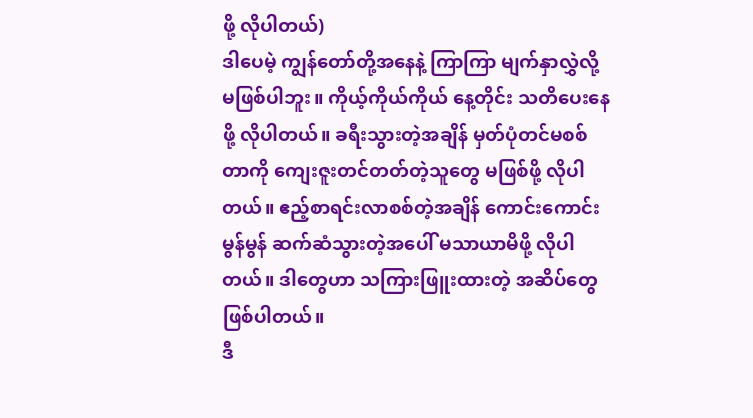ဖို့ လိုပါတယ်)
ဒါပေမဲ့ ကျွန်တော်တို့အနေနဲ့ ကြာကြာ မျက်နှာလွှဲလို့ မဖြစ်ပါဘူး။ ကိုယ့်ကိုယ်ကိုယ် နေ့တိုင်း သတိပေးနေဖို့ လိုပါတယ်။ ခရီးသွားတဲ့အချိန် မှတ်ပုံတင်မစစ်တာကို ကျေးဇူးတင်တတ်တဲ့သူတွေ မဖြစ်ဖို့ လိုပါတယ်။ ဧည့်စာရင်းလာစစ်တဲ့အချိန် ကောင်းကောင်းမွန်မွန် ဆက်ဆံသွားတဲ့အပေါ် မသာယာမိဖို့ လိုပါတယ်။ ဒါတွေဟာ သကြားဖြူးထားတဲ့ အဆိပ်တွေဖြစ်ပါတယ်။
ဒီ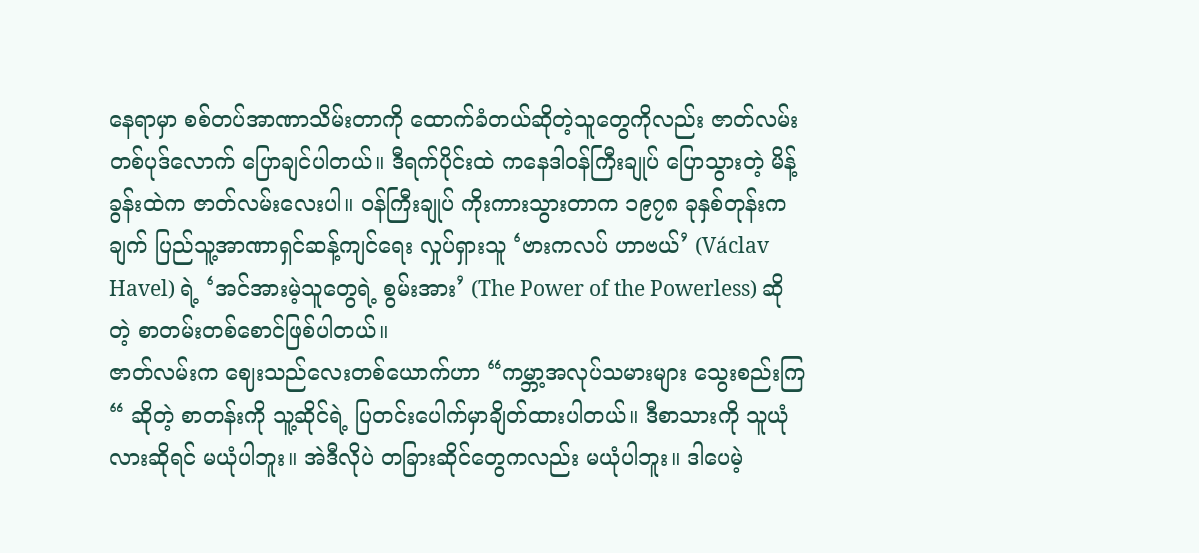နေရာမှာ စစ်တပ်အာဏာသိမ်းတာကို ထောက်ခံတယ်ဆိုတဲ့သူတွေကိုလည်း ဇာတ်လမ်း တစ်ပုဒ်လောက် ပြောချင်ပါတယ်။ ဒီရက်ပိုင်းထဲ ကနေဒါဝန်ကြီးချုပ် ပြောသွားတဲ့ မိန့်ခွန်းထဲက ဇာတ်လမ်းလေးပါ။ ဝန်ကြီးချုပ် ကိုးကားသွားတာက ၁၉၇၈ ခုနှစ်တုန်းက ချက် ပြည်သူ့အာဏာရှင်ဆန့်ကျင်ရေး လှုပ်ရှားသူ ‘ဗားကလပ် ဟာဗယ်’ (Václav Havel) ရဲ့ ‘အင်အားမဲ့သူတွေရဲ့ စွမ်းအား’ (The Power of the Powerless) ဆိုတဲ့ စာတမ်းတစ်စောင်ဖြစ်ပါတယ်။
ဇာတ်လမ်းက ဈေးသည်လေးတစ်ယောက်ဟာ “ကမ္ဘာ့အလုပ်သမားများ သွေးစည်းကြ“ ဆိုတဲ့ စာတန်းကို သူ့ဆိုင်ရဲ့ ပြတင်းပေါက်မှာချိတ်ထားပါတယ်။ ဒီစာသားကို သူယုံလားဆိုရင် မယုံပါဘူး။ အဲဒီလိုပဲ တခြားဆိုင်တွေကလည်း မယုံပါဘူး။ ဒါပေမဲ့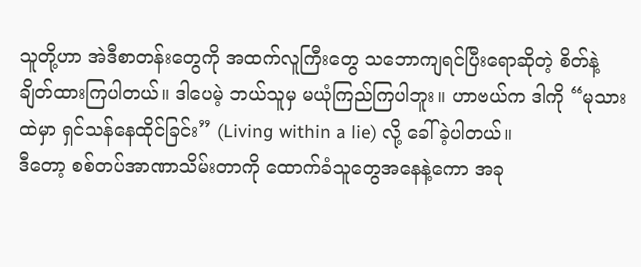သူတို့ဟာ အဲဒီစာတန်းတွေကို အထက်လူကြီးတွေ သဘောကျရင်ပြီးရောဆိုတဲ့ စိတ်နဲ့ချိတ်ထားကြပါတယ်။ ဒါပေမဲ့ ဘယ်သူမှ မယုံကြည်ကြပါဘူး။ ဟာဗယ်က ဒါကို “မုသားထဲမှာ ရှင်သန်နေထိုင်ခြင်း” (Living within a lie) လို့ ခေါ်ခဲ့ပါတယ်။
ဒီတော့ စစ်တပ်အာဏာသိမ်းတာကို ထောက်ခံသူတွေအနေနဲ့ကော အခု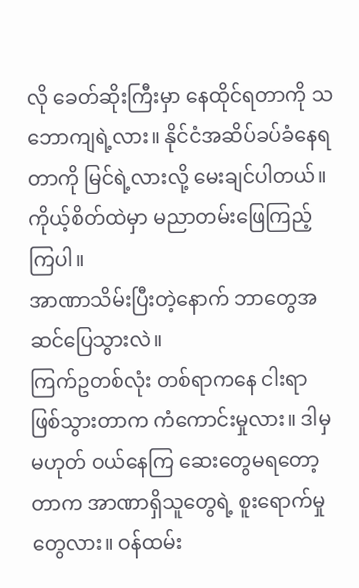လို ခေတ်ဆိုးကြီးမှာ နေထိုင်ရတာကို သဘောကျရဲ့လား။ နိုင်ငံအဆိပ်ခပ်ခံနေရတာကို မြင်ရဲ့လားလို့ မေးချင်ပါတယ်။ ကိုယ့်စိတ်ထဲမှာ မညာတမ်းဖြေကြည့်ကြပါ။
အာဏာသိမ်းပြီးတဲ့နောက် ဘာတွေအဆင်ပြေသွားလဲ။
ကြက်ဥတစ်လုံး တစ်ရာကနေ ငါးရာဖြစ်သွားတာက ကံကောင်းမှုလား။ ဒါမှမဟုတ် ဝယ်နေကြ ဆေးတွေမရတော့တာက အာဏာရှိသူတွေရဲ့ စူးရောက်မှုတွေလား။ ဝန်ထမ်း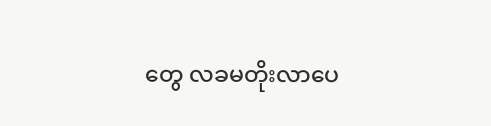တွေ လခမတိုးလာပေ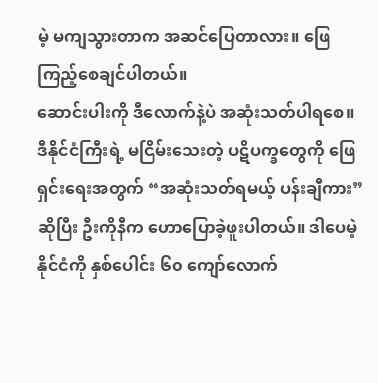မဲ့ မကျသွားတာက အဆင်ပြေတာလား။ ဖြေကြည့်စေချင်ပါတယ်။
ဆောင်းပါးကို ဒီလောက်နဲ့ပဲ အဆုံးသတ်ပါရစေ။ ဒီနိုင်ငံကြီးရဲ့ မငြိမ်းသေးတဲ့ ပဋိပက္ခတွေကို ဖြေရှင်းရေးအတွက် “အဆုံးသတ်ရမယ့် ပန်းချီကား” ဆိုပြီး ဦးကိုနီက ဟောပြောခဲ့ဖူးပါတယ်။ ဒါပေမဲ့ နိုင်ငံကို နှစ်ပေါင်း ၆၀ ကျော်လောက်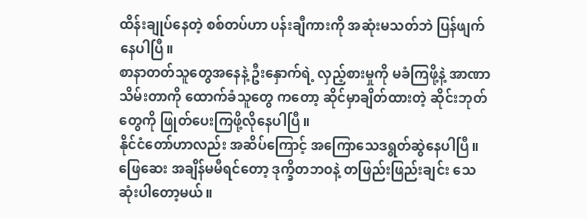ထိန်းချုပ်နေတဲ့ စစ်တပ်ဟာ ပန်းချီကားကို အဆုံးမသတ်ဘဲ ပြန်ဖျက်နေပါပြီ။
စာနာတတ်သူတွေအနေနဲ့ ဦးနှောက်ရဲ့ လှည့်စားမှုကို မခံကြဖို့နဲ့ အာဏာသိမ်းတာကို ထောက်ခံသူတွေ ကတော့ ဆိုင်မှာချိတ်ထားတဲ့ ဆိုင်းဘုတ်တွေကို ဖြုတ်ပေးကြဖို့လိုနေပါပြီ။
နိုင်ငံတော်ဟာလည်း အဆိပ်ကြောင့် အကြောသေဒရွတ်ဆွဲနေပါပြီ။ ဖြေဆေး အချိန်မမီရင်တော့ ဒုက္ခိတဘဝနဲ့ တဖြည်းဖြည်းချင်း သေဆုံးပါတော့မယ်။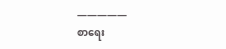—————
စာရေး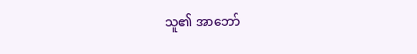သူ၏ အာဘော်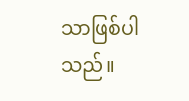သာဖြစ်ပါသည်။